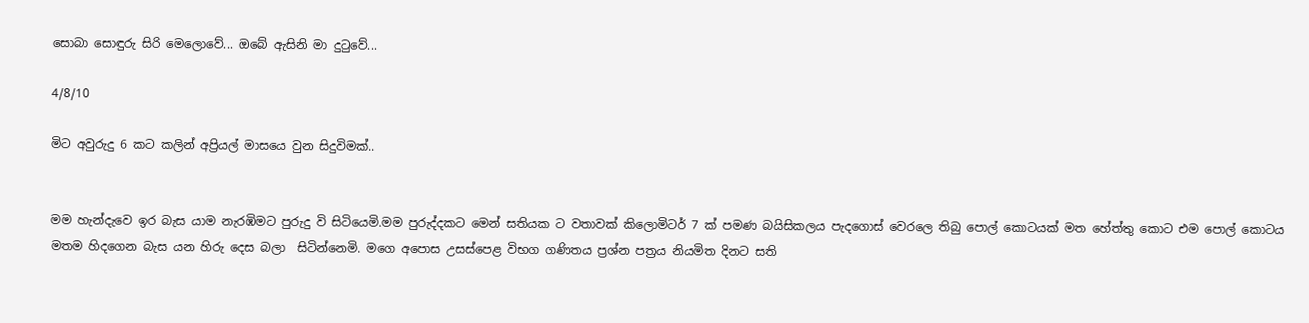සොබා සොඳුරු සිරි මෙලොවේ... ඔබේ ඇසිනි මා දුටුවේ...

4/8/10

මිට අවුරුදු 6 කට කලින් අප්‍රියල් මාසයෙ වුන සිදුවිමක්..


මම හැන්දැවෙ ඉර බැස යාම නැරඹිමට පුරුදු වි සිටියෙමි.මම පුරුද්දකට මෙන් සතියක ට වතාවක් කිලොමිටර් 7 ක් පමණ බයිසිකලය පැදගොස් වෙරලෙ තිබු පොල් කොටයක් මත හේත්තු කොට එම පොල් කොටය මතම හිදගෙන බැස යන හිරු දෙස බලා  සිටින්නෙමි. මගෙ අපොස උසස්පෙළ විභග ගණිතය ප්‍රශ්න පත්‍රය නියමිත දිනට සති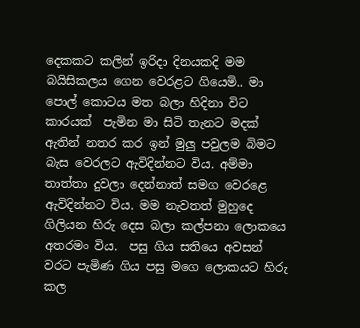දෙකකට කලින් ඉරිදා දිනයකදි මම බයිසිකලය ගෙන වෙරළට ගියෙමි.. මා පොල් කොටය මත බලා හිදිනා විට කාරයක්  පැමින මා සිටි තැනට මදක් ඇතින් නතර කර ඉන් මුලු පවුලම බිමට බැස වෙරලට ඇවිදින්නට විය. අම්මා තාත්තා දුවලා දෙන්නාත් සමග වෙරළෙ ඇවිදින්නට විය. මම නැවතත් මුහුදෙ ගිලියන හිරු දෙස බලා කල්පනා ලොකයෙ අතරමං විය.  පසු ගිය සතියෙ අවසන් වරට පැමිණ ගිය පසු මගෙ ලොකයට හිරු කල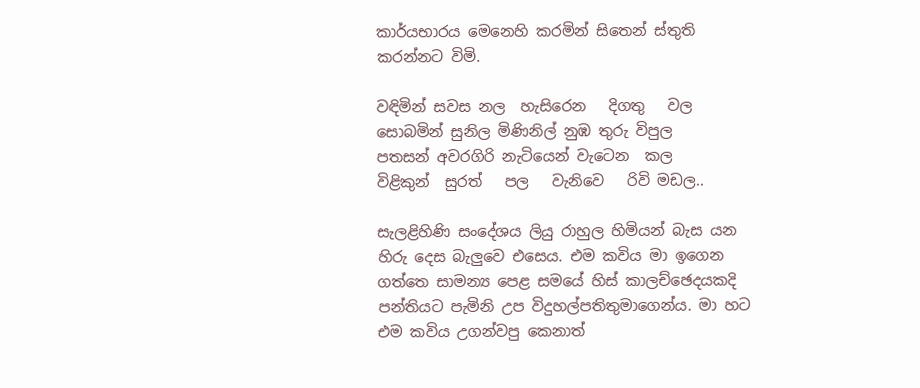කාර්යභාරය මෙනෙහි කරමින් සිතෙන් ස්තුති කරන්නට විමි.

වඳිමින් සවස නල  හැසිරෙන   දිගතු   වල
සොබමින් සුනිල මිණිනිල් නුඹ තුරු විපුල
පතසන් අවරගිරි නැටියෙන් වැටෙන  කල
විළිකුන්  සුරත්   පල   වැනිවෙ   රිවි මඩල..

සැලළිහිණි සංදේශය ලියු රාහුල හිමියන් බැස යන හිරු දෙස බැලුවෙ එසෙය. එම කවිය මා ඉගෙන ගත්තෙ සාමන්‍ය පෙළ සමයේ හිස් කාලච්ඡෙදයකදි පන්තියට පැමිනි උප විදුහල්පතිතුමාගෙන්ය. මා හට එම කවිය උගන්වපු කෙනාත්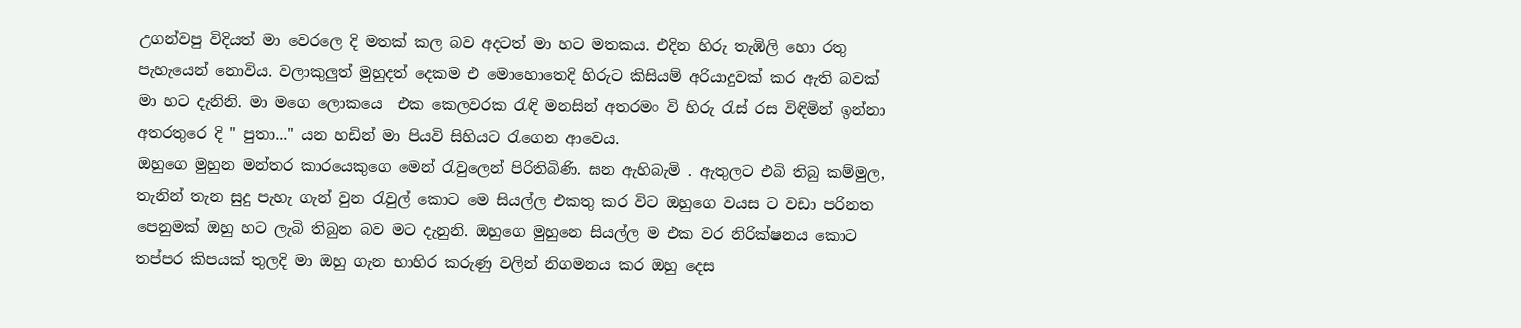උගන්වපු විදියත් මා වෙරලෙ දි මතක් කල බව අදටත් මා හට මතකය. එදින හිරු තැඹිලි හො රතු පැහැයෙන් නොවිය. වලාකුලුත් මුහුදත් දෙකම එ මොහොතෙදි හිරුට කිසියම් අරියාදුවක් කර ඇති බවක් මා හට දැනිනි. මා මගෙ ලොකයෙ  එක කෙලවරක රැඳි මනසින් අතරමං වි හිරු රැස් රස විඳිමින් ඉන්නා අතරතුරෙ දි " පුතා..." යන හඩින් මා පියවි සිහියට රැගෙන ආවෙය.
ඔහුගෙ මුහුන මන්තර කාරයෙකුගෙ මෙන් රැවුලෙන් පිරිතිබිණි. ඝන ඇහිබැමි . ඇතුලට එබි තිබු කම්මුල, තැනින් තැන සුදු පැහැ ගැන් වුන රැවුල් කොට මෙ සියල්ල එකතු කර විට ඔහුගෙ වයස ට වඩා පරිනත පෙනුමක් ඔහු හට ලැබි තිබුන බව මට දැනුනි. ඔහුගෙ මුහුනෙ සියල්ල ම එක වර නිරික්ෂනය කොට තප්පර කිපයක් තුලදි මා ඔහු ගැන භාහිර කරුණු වලින් නිගමනය කර ඔහු දෙස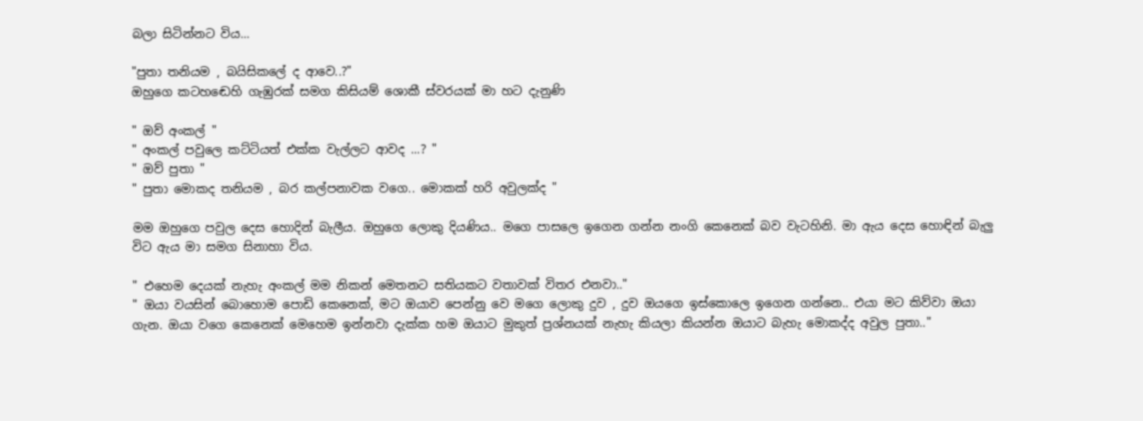බලා සිටින්නට විය...

"පුතා තනියම , බයිසිකලේ ද ආවෙ..?"
ඔහුගෙ කටහඬෙහි ගැඹුරක් සමග කිසියම් ශොකී ස්වරයක් මා හට දැනුණි

" ඔව් අංකල් "
" අංකල් පවුලෙ කට්ටියත් එක්ක වැල්ලට ආවද ...? "
" ඔව් පුතා "
" පුතා මොකද තනියම , බර කල්පනාවක වගෙ.. මොකක් හරි අවුලක්ද "

මම ඔහුගෙ පවුල දෙස හොදින් බැලීය. ඔහුගෙ ලොකු දියණිය.. මගෙ පාසලෙ ඉගෙන ගන්න නංගි කෙනෙක් බව වැටහිනි. මා ඇය දෙස හොඳින් බැලු විට ඇය මා සමග සිනාහා විය.

" එහෙම දෙයක් නැහැ අංකල් මම නිකන් මෙතනට සතියකට වතාවක් විතර එනවා.."
" ඔයා වයසින් බොහොම පොඩි කෙනෙක්, මට ඔයාව පෙන්නු වෙ මගෙ ලොකු දුව , දුව ඔයගෙ ඉස්කොලෙ ඉගෙන ගන්නෙ.. එයා මට කිව්වා ඔයා ගැන. ඔයා වගෙ කෙනෙක් මෙහෙම ඉන්නවා දැක්ක හම ඔයාට මුකුත් ප්‍රශ්නයක් නැහැ කියලා කියන්න ඔයාට බැහැ මොකද්ද අවුල පුතා.."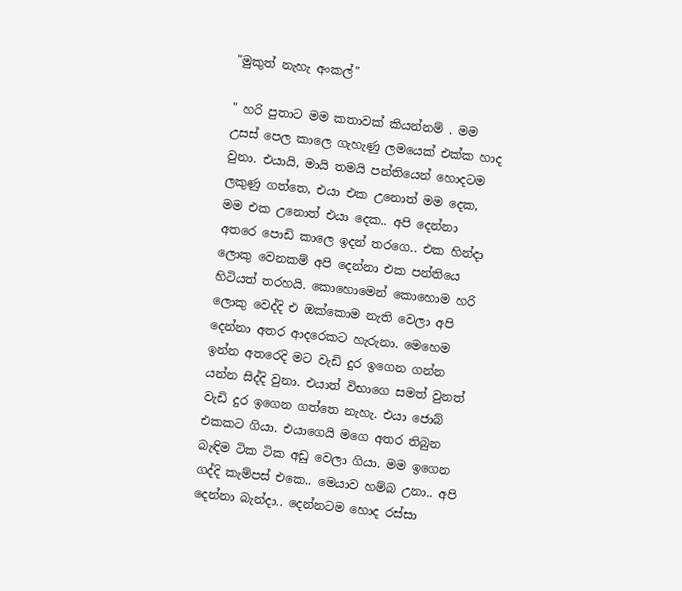"මුකුත් නැහැ අංකල්"

" හරි පුතාට මම කතාවක් කියන්නම් . මම උසස් පෙල කාලෙ ගැහැණු ලමයෙක් එක්ක හාද වුනා. එයායි, මායි තමයි පන්තියෙන් හොදටම ලකුණු ගත්තෙ, එයා එක උනොත් මම දෙක, මම එක උනොත් එයා දෙක.. අපි දෙන්නා අතරෙ පොඩි කාලෙ ඉදන් තරගෙ.. එක හින්දා ලොකු වෙනකම් අපි දෙන්නා එක පන්තියෙ හිටියත් තරහයි. කොහොමෙන් කොහොම හරි ලොකු වෙද්දි එ ඔක්කොම නැති වෙලා අපි දෙන්නා අතර ආදරෙකට හැරුනා. මෙහෙම ඉන්න අතරෙදි මට වැඩි දුර ඉගෙන ගන්න යන්න සිද්දි වුනා. එයාත් විභාගෙ සමත් වුනත් වැඩි දුර ඉගෙන ගත්තෙ නැහැ. එයා ජොබ් එකකට ගියා. එයාගෙයි මගෙ අතර තිබුන බැඳිම ටික ටික අඩු වෙලා ගියා. මම ඉගෙන ගද්දි කැම්පස් එකෙ.. මෙයාව හම්බ උනා.. අපි දෙන්නා බැන්දා.. දෙන්නටම හොද රස්සා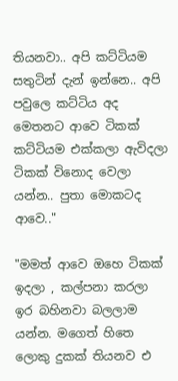තියනවා.. අපි කට්ටියම සතුටින් දැන් ඉන්නෙ.. අපි පවුලෙ කට්ටිය අද මෙතනට ආවෙ ටිකක් කට්ටියම එක්කලා ඇවිදලා ටිකක් විනොද වෙලා යන්න.. පුතා මොකටද  ආවෙ.."

"මමත් ආවෙ ඔහෙ ටිකක් ඉදලා , කල්පනා කරලා ඉර බහිනවා බලලාම යන්න. මගෙත් හිතෙ ලොකු දුකක් තියනව එ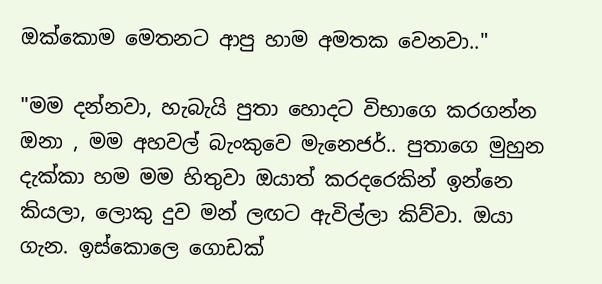ඔක්කොම මෙතනට ආපු හාම අමතක වෙනවා.."

"මම දන්නවා, හැබැයි පුතා හොදට විභාගෙ කරගන්න ඔනා , මම අහවල් බැංකුවෙ මැනෙජර්.. පුතාගෙ මුහුන දැක්කා හම මම හිතුවා ඔයාත් කරදරෙකින් ඉන්නෙ කියලා, ලොකු දුව මන් ලඟට ඇවිල්ලා කිව්වා. ඔයා ගැන. ඉස්කොලෙ ගොඩක්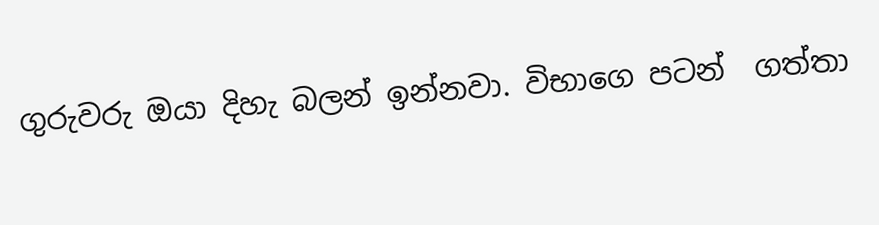ගුරුවරු ඔයා දිහැ බලන් ඉන්නවා. විභාගෙ පටන්  ගත්තා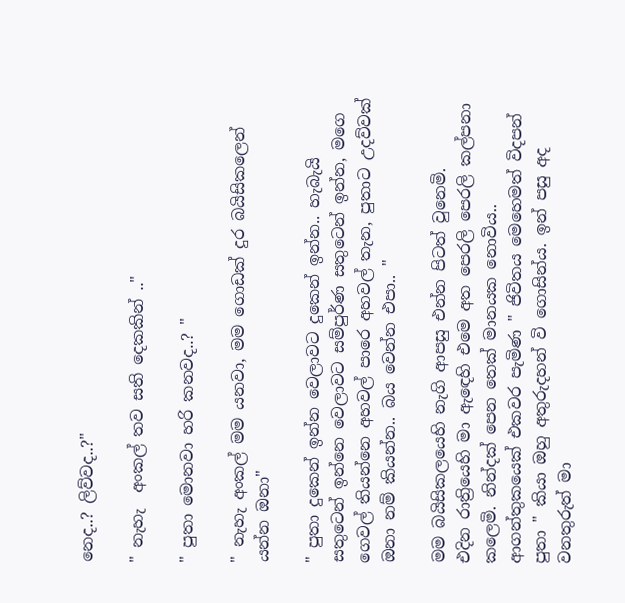නෙද..? ලිව්වද..?"

" නැහැ  අංකල් තව සති දෙකකින් .."

" පුතා මොනවා හරි කනවද..? "

" නැහැ අංකල් මම යනවා, මම ගොඩක් දුර බයිසිකලෙන් යන්න ඔනා"

" පුතා දුකෙන් ඉන්න වෙලාවට දුකෙන් ඉන්න.. හැබැයි සතුටෙන් ඉන්නෙ වෙලාවට සම්පුර්ණ සතුටෙන් ඉන්න, මගෙ ගෙවල් තියන්නෙ අහවල් පාරෙ අහවල් තැන, පුතාට උදව්වක් ඔනා නම් කියන්න.. බය වෙන්න එපා.. "

මම බයිසිකලයෙහි නැගි ආපසු එන්න පිටත් වුනෙමි.
එදින රාත්‍රියෙහි මා ඇඳෙහි එමෙ අත පෙරලි පෙරලි කල්පනා කලෙමි. නින්දක් පෙන තෙක් මානයක නොවිය.. ආගන්තුකයෙක් එකවර පැමිණ " ජිවිතය මෙහෙමත් විදපන් පුතා " කියා ඔහු අතුරුදහන් වි ගොසින්ය. ඉන් පසු අද වනතුරුත් මා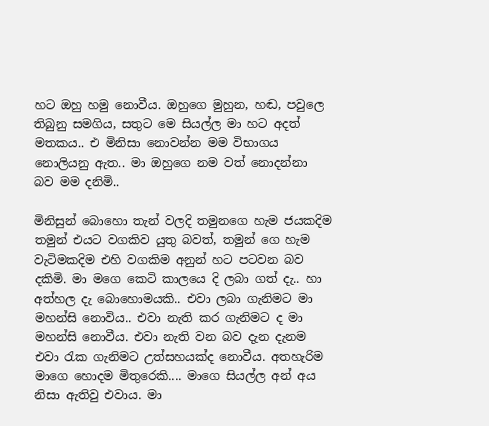හට ඔහු හමු නොවීය. ඔහුගෙ මුහුන, හඬ, පවුලෙ තිබුනු සමගිය, සතුට මෙ සියල්ල මා හට අදත් මතකය.. එ මිනිසා නොවන්න මම විභාගය නොලියනු ඇත.. මා ඔහුගෙ නම වත් නොදන්නා බව මම දනිමි..

මිනිසුන් බොහො තැන් වලදි තමුනගෙ හැම ජයකදිම තමුන් එයට වගකිව යුතු බවත්, තමුන් ගෙ හැම වැටිමකදිම එහි වගකිම අනුන් හට පටවන බව දකිමි. මා මගෙ කෙටි කාලයෙ දි ලබා ගත් දැ.. හා අත්හල දැ බොහොමයකි.. එවා ලබා ගැනිමට මා මහන්සි නොවිය.. එවා නැති කර ගැනිමට ද මා මහන්සි නොවීය. එවා නැති වන බව දැන දැනම එවා රැක ගැනිමට උත්සහයක්ද නොවීය. අතහැරිම මාගෙ හොදම මිතුරෙකි.... මාගෙ සියල්ල අන් අය නිසා ඇතිවු එවාය. මා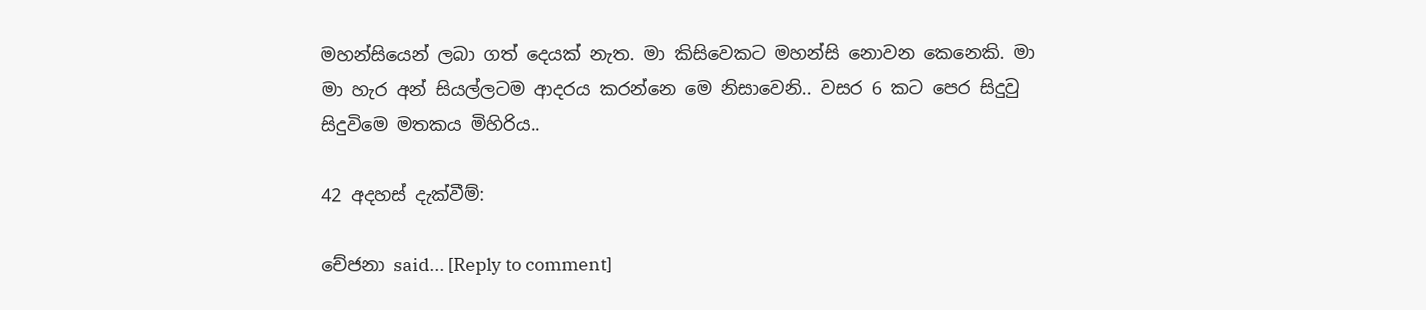මහන්සියෙන් ලබා ගත් දෙයක් නැත. මා කිසිවෙකට මහන්සි නොවන කෙනෙකි. මා මා හැර අන් සියල්ලටම ආදරය කරන්නෙ මෙ නිසාවෙනි.. වසර 6 කට පෙර සිදුවු සිදුවිමෙ මතකය මිහිරිය..

42 අදහස් දැක්වීම්:

චේජනා said... [Reply to comment]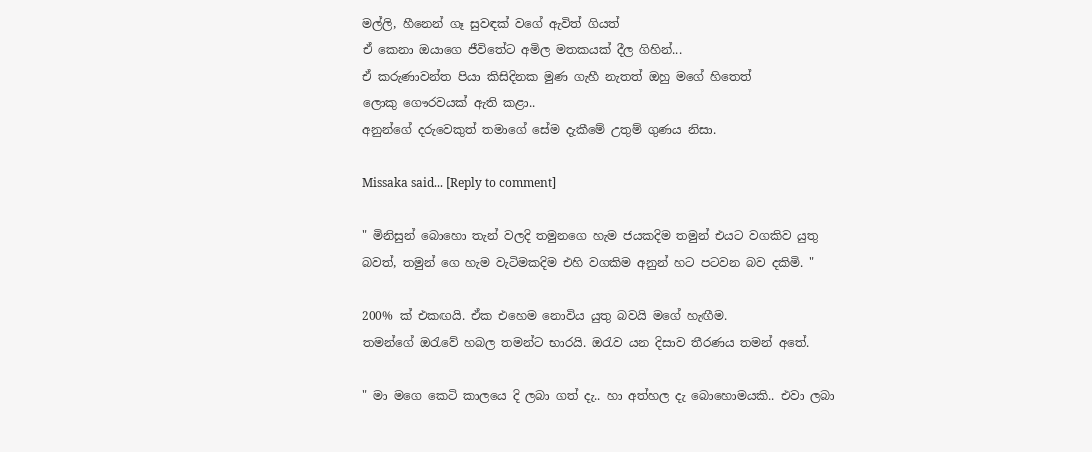මල්ලි, හීනෙන් ගෑ සුවඳක් වගේ ඇවිත් ගියත්
ඒ කෙනා ඔයාගෙ ජීවිතේට අමිල මතකයක් දීල ගිහින්...
ඒ කරුණාවන්ත පියා කිසිදිනක මුණ ගැහී නැතත් ඔහු මගේ හිතෙත්
ලොකු ගෞරවයක් ඇති කළා..
අනුන්ගේ දරුවෙකුත් තමාගේ සේම දැකීමේ උතුම් ගුණය නිසා.

Missaka said... [Reply to comment]

" මිනිසුන් බොහො තැන් වලදි තමුනගෙ හැම ජයකදිම තමුන් එයට වගකිව යුතු බවත්, තමුන් ගෙ හැම වැටිමකදිම එහි වගකිම අනුන් හට පටවන බව දකිමි. "

200% ක් එකඟයි. ඒක එහෙම නොවිය යුතු බවයි මගේ හැඟීම.
තමන්ගේ ඔරැවේ හබල තමන්ට භාරයි. ඔරැව යන දිසාව තීරණය තමන් අතේ.

" මා මගෙ කෙටි කාලයෙ දි ලබා ගත් දැ.. හා අත්හල දැ බොහොමයකි.. එවා ලබා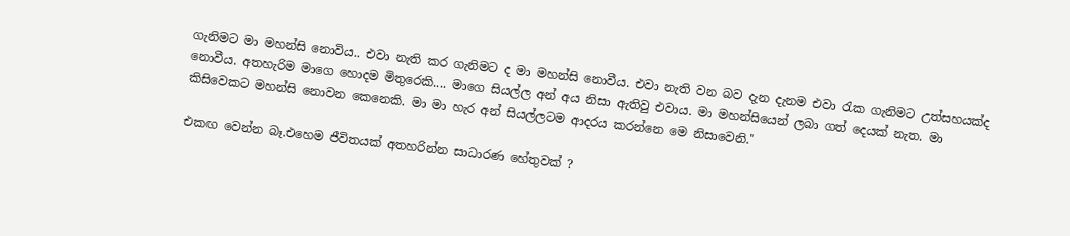ගැනිමට මා මහන්සි නොවිය.. එවා නැති කර ගැනිමට ද මා මහන්සි නොවීය. එවා නැති වන බව දැන දැනම එවා රැක ගැනිමට උත්සහයක්ද නොවීය. අතහැරිම මාගෙ හොදම මිතුරෙකි.... මාගෙ සියල්ල අන් අය නිසා ඇතිවු එවාය. මා මහන්සියෙන් ලබා ගත් දෙයක් නැත. මා කිසිවෙකට මහන්සි නොවන කෙනෙකි. මා මා හැර අන් සියල්ලටම ආදරය කරන්නෙ මෙ නිසාවෙනි."

එකඟ වෙන්න බෑ.එහෙම ජීවිතයක් අතහරින්න සාධාරණ හේතුවක් ?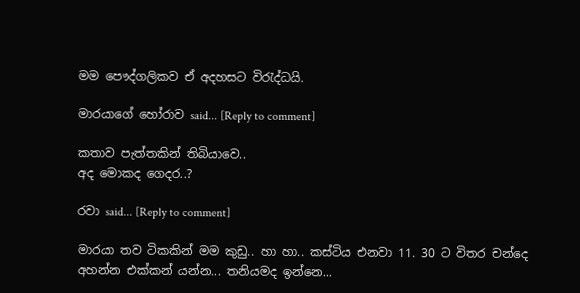මම පෞද්ගලිකව ඒ අදහසට විරැද්ධයි.

මාරයාගේ හෝරාව said... [Reply to comment]

කතාව පැත්තකින් තිබියාවෙ..
අද මොකද ගෙදර..?

රවා said... [Reply to comment]

මාරයා තව ටිකකින් මම කුඩු.. හා හා.. කස්ටිය එනවා 11. 30 ට විතර චන්දෙ අහන්න එක්කන් යන්න... තනියමද ඉන්නෙ...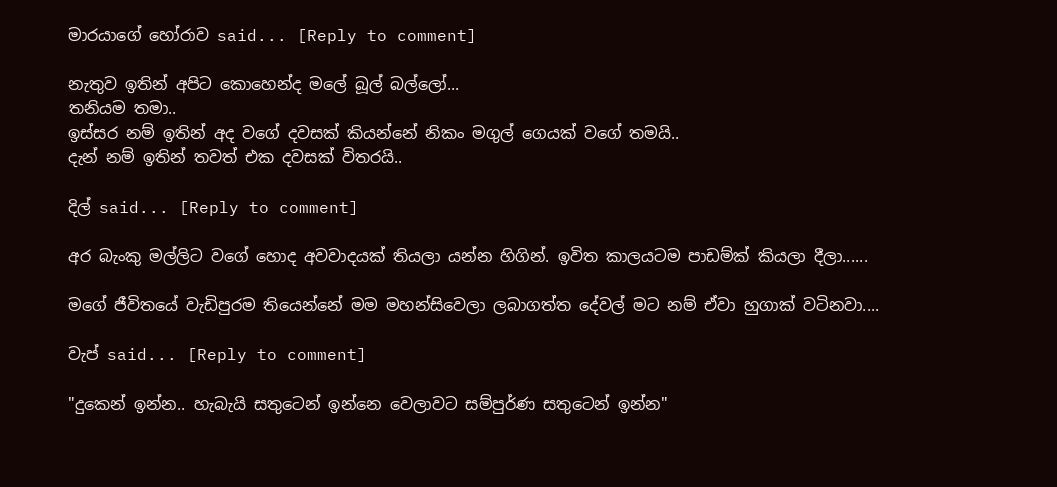මාරයාගේ හෝරාව said... [Reply to comment]

නැතුව ඉතින් අපිට කොහෙන්ද මලේ බූල් බල්ලෝ...
තනියම තමා..
ඉස්සර නම් ඉතින් අද වගේ දවසක් කියන්නේ නිකං මගුල් ගෙයක් වගේ තමයි..
දැන් නම් ඉතින් තවත් එක දවසක් විතරයි..

දිල් said... [Reply to comment]

අර බැංකු මල්ලිට වගේ හොද අවවාදයක් තියලා යන්න හිගින්. ඉවිත කාලයටම පාඩම්ක් කියලා දීලා......

මගේ ජීවිතයේ වැඩිපුරම තියෙන්නේ මම මහන්සිවෙලා ලබාගත්ත දේවල් මට නම් ඒවා හුගාක් වටිනවා....

වැප් said... [Reply to comment]

"දුකෙන් ඉන්න.. හැබැයි සතුටෙන් ඉන්නෙ වෙලාවට සම්පුර්ණ සතුටෙන් ඉන්න"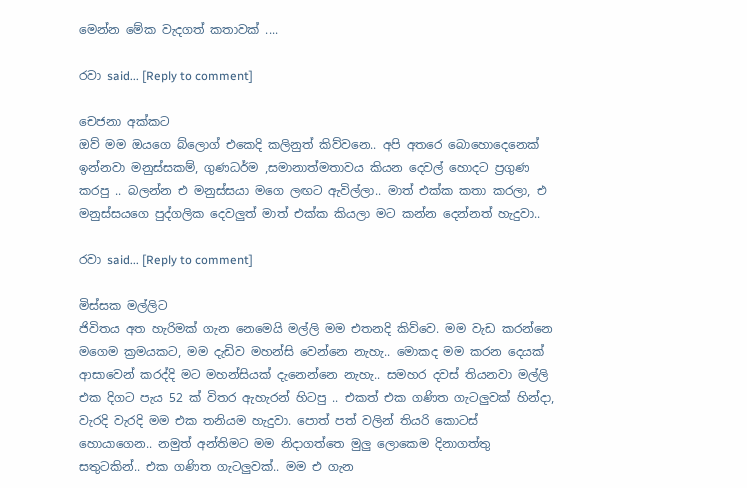මෙන්න මේක වැදගත් කතාවක් ....

රවා said... [Reply to comment]

චෙජනා අක්කට
ඔව් මම ඔයගෙ බ්ලොග් එකෙදි කලිනුත් කිව්වනෙ.. අපි අතරෙ බොහොදෙනෙක් ඉන්නවා මනුස්සකම්, ගුණධර්ම ,සමානාත්මතාවය කියන දෙවල් හොදට ප්‍රගුණ කරපු .. බලන්න එ මනුස්සයා මගෙ ලඟට ඇවිල්ලා.. මාත් එක්ක කතා කරලා, එ මනුස්සයගෙ පුද්ගලික දෙවලුත් මාත් එක්ක කියලා මට කන්න දෙන්නත් හැදුවා..

රවා said... [Reply to comment]

මිස්සක මල්ලිට
ජිවිතය අත හැරිමක් ගැන නෙමෙයි මල්ලි මම එතනදි කිව්වෙ. මම වැඩ කරන්නෙ මගෙම ක්‍රමයකට, මම දැඩිව මහන්සි වෙන්නෙ නැහැ.. මොකද මම කරන දෙයක් ආසාවෙන් කරද්දි මට මහන්සියක් දැනෙන්නෙ නැහැ.. සමහර දවස් තියනවා මල්ලි එක දිගට පැය 52 ක් විතර ඇහැරන් හිටපු .. එකත් එක ගණිත ගැටලුවක් හින්දා, වැරදි වැරදි මම එක තනියම හැදුවා. පොත් පත් වලින් තියරි කොටස් හොයාගෙන.. නමුත් අන්තිමට මම නිදාගත්තෙ මුලු ලොකෙම දිනාගත්තු සතුටකින්.. එක ගණිත ගැටලුවක්.. මම එ ගැන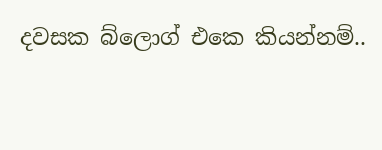දවසක බ්ලොග් එකෙ කියන්නම්..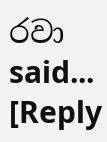රවා said... [Reply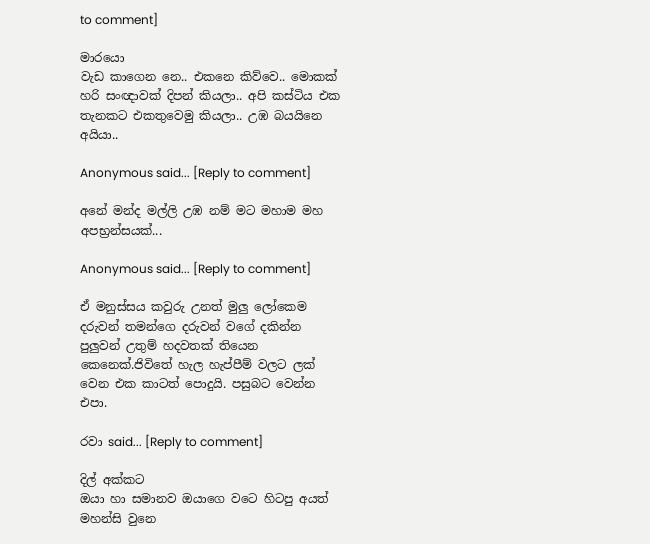to comment]

මාරයො
වැඩ කාගෙන නෙ.. එකනෙ කිව්වෙ.. මොකක් හරි සංඥාවක් දිපන් කියලා.. අපි කස්ටිය එක තැනකට එකතුවෙමු කියලා.. උඹ බයයිනෙ අයියා..

Anonymous said... [Reply to comment]

අනේ මන්ද මල්ලි උඹ නම් මට මහාම මහ අපභ්‍රන්සයක්...

Anonymous said... [Reply to comment]

ඒ මනුස්සය කවුරු උනත් මුලු ලෝකෙම දරුවන් තමන්ගෙ දරුවන් වගේ දකින්න පුලුවන් උතුම් හදවතක් තියෙන කෙනෙක්.ජිවිතේ හැල හැප්පීම් වලට ලක් වෙන එක කාටත් පොදුයි. පසුබට වෙන්න එපා.

රවා said... [Reply to comment]

දිල් අක්කට
ඔයා හා සමානව ඔයාගෙ වටෙ හිටපු අයත් මහන්සි වුනෙ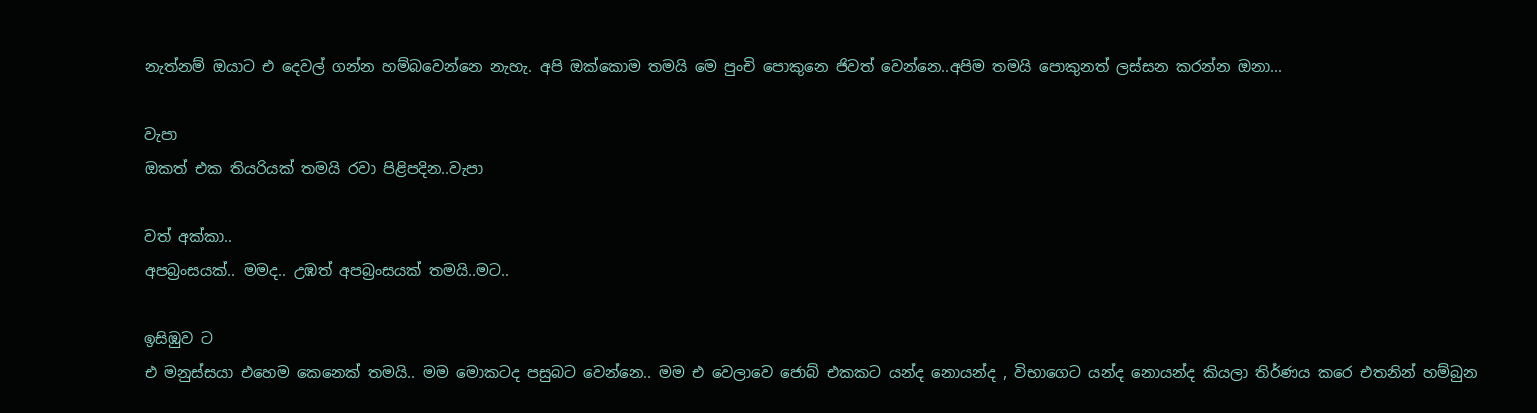නැත්නම් ඔයාට එ දෙවල් ගන්න හම්බවෙන්නෙ නැහැ. අපි ඔක්කොම තමයි මෙ පුංචි පොකුනෙ ජිවත් වෙන්නෙ..අපිම තමයි පොකුනත් ලස්සන කරන්න ඔනා...

වැපා
ඔකත් එක තියරියක් තමයි රවා පිළිපදින..වැපා

වත් අක්කා..
අපබ්‍රංසයක්.. මමද.. උඹත් අපබ්‍රංසයක් තමයි..මට..

ඉසිඹුව ට
එ මනුස්සයා එහෙම කෙනෙක් තමයි.. මම මොකටද පසුබට වෙන්නෙ.. මම එ වෙලාවෙ ජොබ් එකකට යන්ද නොයන්ද , විභාගෙට යන්ද නොයන්ද කියලා තිර්ණය කරෙ එතනින් හම්බුන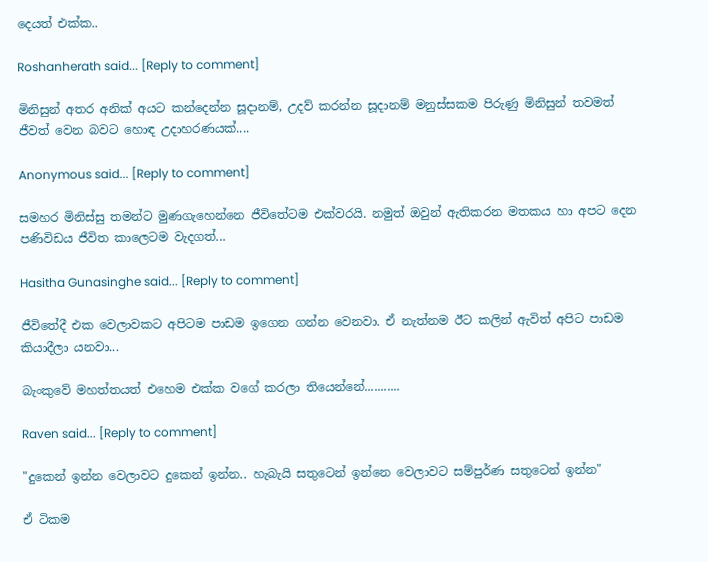දෙයත් එක්ක..

Roshanherath said... [Reply to comment]

මිනිසුන් අතර අනික් අයට කන්දෙන්න සූදානම්, උදව් කරන්න සූදානම් මනුස්සකම පිරුණු මිනිසුන් තවමත් ජීවත් වෙන බවට හොඳ උදාහරණයක්....

Anonymous said... [Reply to comment]

සමහර මිනිස්සු තමන්ට මුණගැහෙන්නෙ ජීවිතේටම එක්වරයි. නමුත් ඔවුන් ඇතිකරන මතකය හා අපට දෙන පණිවිඩය ජීවිත කාලෙටම වැදගත්...

Hasitha Gunasinghe said... [Reply to comment]

ජීවිතේදී එක වෙලාවකට අපිටම පාඩම ඉගෙන ගන්න වෙනවා. ඒ නැත්නම ඊට කලින් ඇවිත් අපිට පාඩම කියාදීලා යනවා...

බැංකුවේ මහත්තයත් එහෙම එක්ක වගේ කරලා තියෙන්නේ...........

Raven said... [Reply to comment]

"දුකෙන් ඉන්න වෙලාවට දුකෙන් ඉන්න.. හැබැයි සතුටෙන් ඉන්නෙ වෙලාවට සම්පුර්ණ සතුටෙන් ඉන්න"

ඒ ටිකම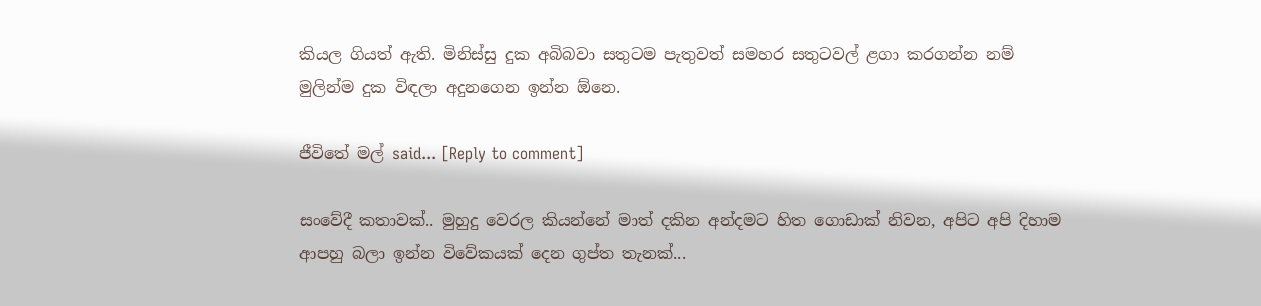කියල ගියත් ඇති. මිනිස්සු දුක අබිබවා සතුටම පැතුවත් සමහර සතුටවල් ළගා කරගන්න නම් මුලින්ම දුක විඳලා අදුනගෙන ඉන්න ඕනෙ.

ජීවිතේ මල් said... [Reply to comment]

සංවේදී කතාවක්.. මුහුදු වෙරල කියන්නේ මාත් දකින අන්දමට හිත ගොඩාක් නිවන, අපිට අපි දිහාම ආපහු බලා ඉන්න විවේකයක් දෙන ගුප්ත තැනක්...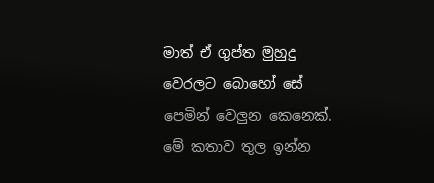මාත් ඒ ගුප්ත මුහුදු වෙරලට බොහෝ සේ පෙමින් වෙලුන කෙනෙක්.
මේ කතාව තුල ඉන්න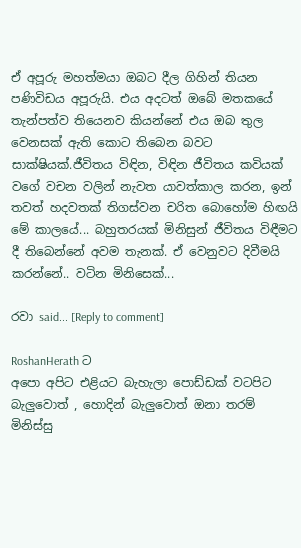ඒ අපූරු මහත්මයා ඔබට දීල ගිහින් තියන පණිවිඩය අපූරුයි. එය අදටත් ඔබේ මතකයේ තැන්පත්ව තියෙනව කියන්නේ එය ඔබ තුල වෙනසක් ඇති කොට තිබෙන බවට සාක්ෂියක්.ජීවිතය විඳින, විඳින ජීවිතය කවියක් වගේ වචන වලින් නැවත යාවත්කාල කරන, ඉන් තවත් හදවතක් තිගස්වන චරිත බොහෝම හිඟයි මේ කාලයේ... බහුතරයක් මිනිසුන් ජීවිතය විඳීමට දී තිබෙන්නේ අවම තැනක්. ඒ වෙනුවට දිවීමයි කරන්නේ.. වටින මිනිසෙක්...

රවා said... [Reply to comment]

RoshanHerath ට
අපො අපිට එළියට බැහැලා පොඩ්ඩක් වටපිට බැලුවොත් , හොදින් බැලුවොත් ඔනා තරම් මිනිස්සු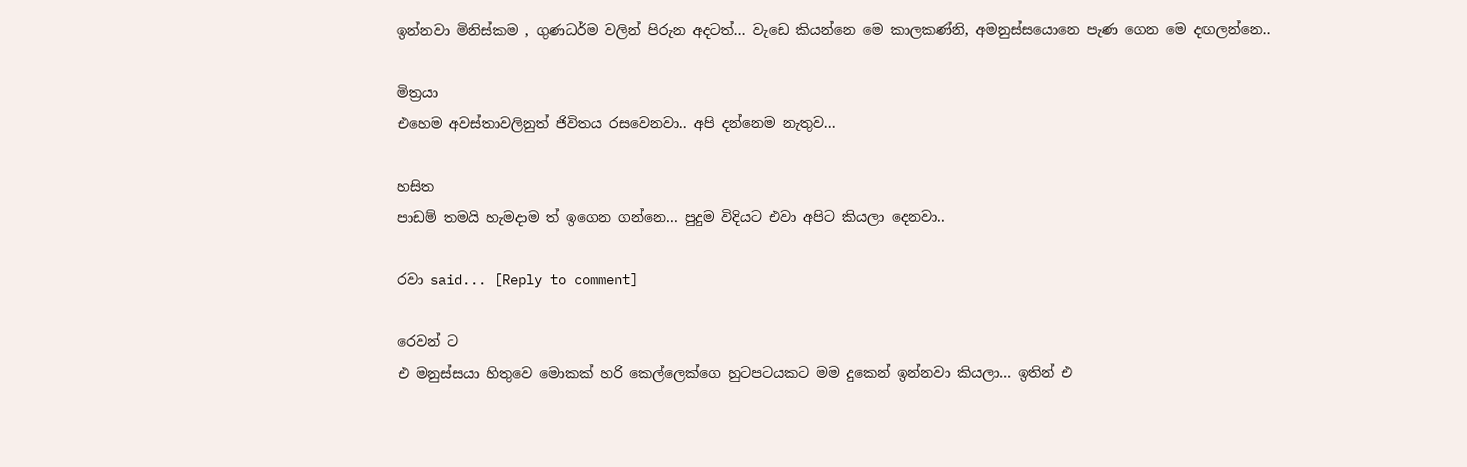ඉන්නවා මිනිස්කම , ගුණධර්ම වලින් පිරුන අදටත්... වැඩෙ කියන්නෙ මෙ කාලකණ්නි, අමනුස්සයොනෙ පැණ ගෙන මෙ දඟලන්නෙ..

මිත්‍රයා
එහෙම අවස්තාවලිනුත් ජිවිතය රසවෙනවා.. අපි දන්නෙම නැතුව...

හසිත
පාඩම් තමයි හැමදාම ත් ඉගෙන ගන්නෙ... පුදුම විදියට එවා අපිට කියලා දෙනවා..

රවා said... [Reply to comment]

රෙවන් ට
එ මනුස්සයා හිතුවෙ මොකක් හරි කෙල්ලෙක්ගෙ හුටපටයකට මම දුකෙන් ඉන්නවා කියලා... ඉතින් එ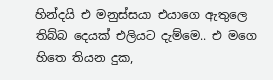හින්දයි එ මනුස්සයා එයාගෙ ඇතුලෙ තිබ්බ දෙයක් එලියට දැම්මෙ.. එ මගෙ හිතෙ තියන දුක,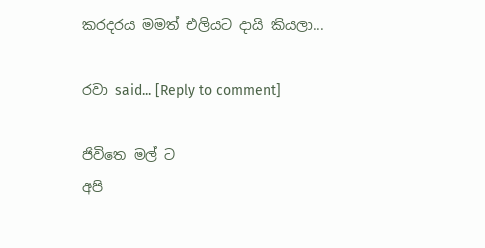කරදරය මමත් එලියට දායි කියලා...

රවා said... [Reply to comment]

ජිවිතෙ මල් ට
අපි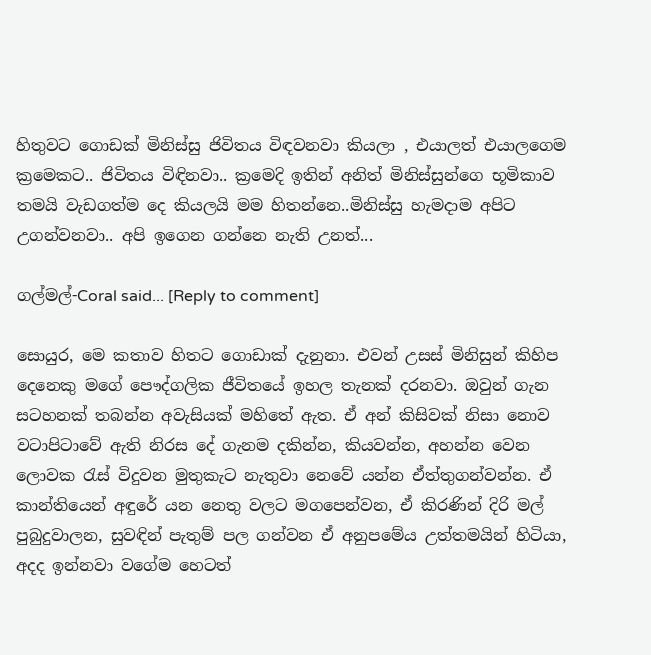හිතුවට ගොඩක් මිනිස්සු ජිවිතය විඳවනවා කියලා , එයාලත් එයාලගෙම ක්‍රමෙකට.. ජිවිතය විඳිනවා.. ක්‍රමෙදි ඉතින් අනිත් මිනිස්සුන්ගෙ භූමිකාව තමයි වැඩගත්ම දෙ කියලයි මම හිතන්නෙ..මිනිස්සු හැමදාම අපිට උගන්වනවා.. අපි ඉගෙන ගන්නෙ නැති උනත්...

ගල්මල්-Coral said... [Reply to comment]

සොයුර, මෙ කතාව හිතට ගොඩාක් දැනුනා. එවන් උසස් මිනිසුන් කිහිප දෙනෙකු මගේ පෞද්ගලික ජීවිතයේ ඉහල තැනක් දරනවා. ඔවුන් ගැන සටහනක් තබන්න අවැසියක් මහිතේ ඇත. ඒ අන් කිසිවක් නිසා නොව වටාපිටාවේ ඇති නිරස දේ ගැනම දකින්න, කියවන්න, අහන්න වෙන ලොවක රැස් විදුවන මුතුකැට නැතුවා නෙවේ යන්න ඒත්තුගන්වන්න. ඒ කාන්තියෙන් අඳුරේ යන නෙතු වලට මගපෙන්වන, ඒ කිරණින් දිරි මල් පුබුදුවාලන, සුවඳින් පැතුම් පල ගන්වන ඒ අනුපමේය උත්තමයින් හිටියා, අදද ඉන්නවා වගේම හෙටත්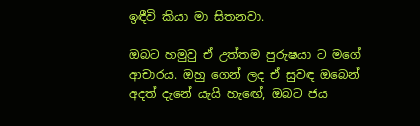ඉඳීවි කියා මා සිතනවා.

ඔබට හමුවු ඒ උත්තම පුරුෂයා ට මගේ ආචාරය. ඔහු ගෙන් ලද ඒ සුවඳ ඔබෙන් අදත් දැනේ ‍යැයි හැඟේ, ඔබට ජය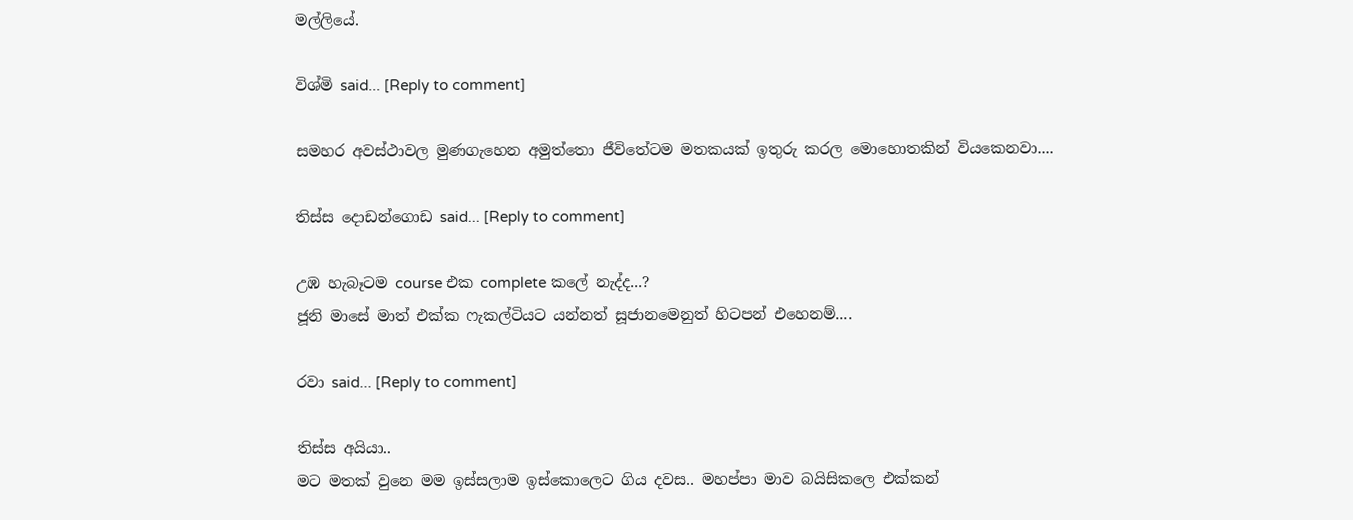මල්ලියේ.

විශ්මි said... [Reply to comment]

සමහර අවස්ථාවල මුණගැහෙන අමුත්තො ජීවිතේටම මතකයක් ඉතුරු කරල මොහොතකින් වියකෙනවා....

තිස්ස දොඩන්ගොඩ said... [Reply to comment]

උඹ හැබෑටම course එක complete කලේ නැද්ද...?
ජූනි මාසේ මාත් එක්ක ෆැකල්ටියට යන්නත් සූජානමෙනුත් හිටපන් එහෙනම්....

රවා said... [Reply to comment]

තිස්ස අයියා..
මට මතක් වුනෙ මම ඉස්සලාම ඉස්කොලෙට ගිය දවස.. මහප්පා මාව බයිසිකලෙ එක්කන්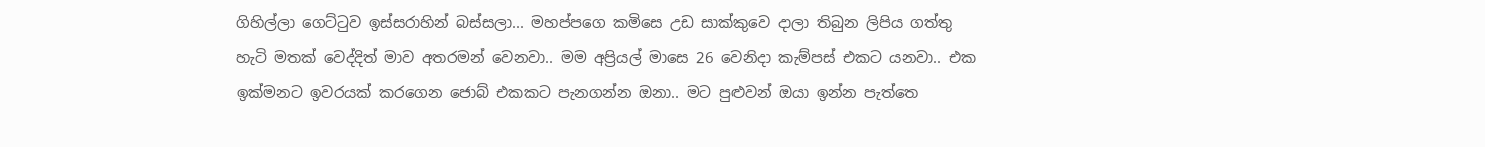ගිහිල්ලා ගෙට්ටුව ඉස්සරාහින් බස්සලා... මහප්පගෙ කමිසෙ උඩ සාක්කුවෙ දාලා තිබුන ලිපිය ගත්තු හැටි මතක් වෙද්දිත් මාව අතරමන් වෙනවා.. මම අප්‍රියල් මාසෙ 26 වෙනිදා කැම්පස් එකට යනවා.. එක ඉක්මනට ඉවරයක් කරගෙන ජොබ් එකකට පැනගන්න ඔනා.. මට පුළුවන් ඔයා ඉන්න පැත්තෙ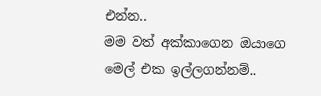එන්න..
මම වත් අක්කාගෙන ඔයාගෙ මෙල් එක ඉල්ලගන්නම්..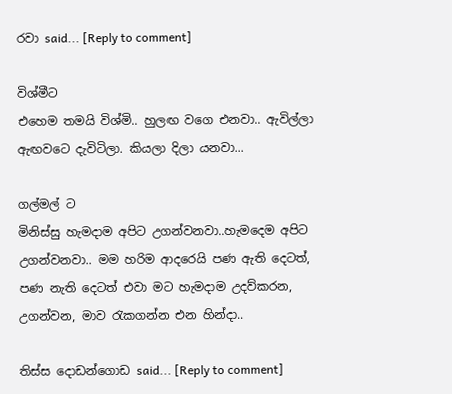රවා said... [Reply to comment]

විශ්මීට
එහෙම තමයි විශ්මි.. හුලඟ වගෙ එනවා.. ඇවිල්ලා ඇඟවටෙ දැවිටිලා. කියලා දිලා යනවා...

ගල්මල් ට
මිනිස්සු හැමදාම අපිට උගන්වනවා..හැමදෙම අපිට උගන්වනවා.. මම හරිම ආදරෙයි පණ ඇති දෙටත්, පණ නැති දෙටත් එවා මට හැමදාම උදව්කරන, උගන්වන, මාව රැකගන්න එන හින්දා..

තිස්ස දොඩන්ගොඩ said... [Reply to comment]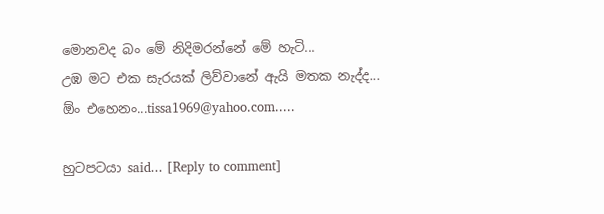මොනවද බං මේ නිදිමරන්නේ මේ හැටි...
උඹ මට එක සැරයක් ලිව්වානේ ඇයි මතක නැද්ද...
ඕං එහෙනං...tissa1969@yahoo.com.....

හුටපටයා said... [Reply to comment]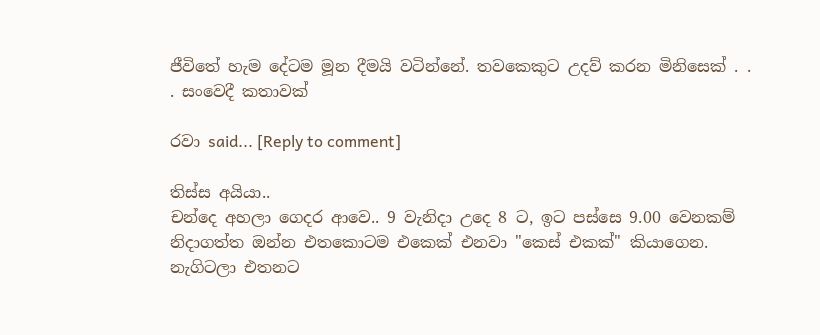ජීවිතේ හැම දේටම මූන දීමයි වටින්නේ. තවකෙකුට උදව් කරන මිනිසෙක් . . . සංවෙදී කතාවක්

රවා said... [Reply to comment]

තිස්ස අයියා..
චන්දෙ අහලා ගෙදර ආවෙ.. 9 වැනිදා උදෙ 8 ට, ඉට පස්සෙ 9.00 වෙනකම් නිදාගත්ත ඔන්න එතකොටම එකෙක් එනවා "කෙස් එකක්" කියාගෙන. නැගිටලා එතනට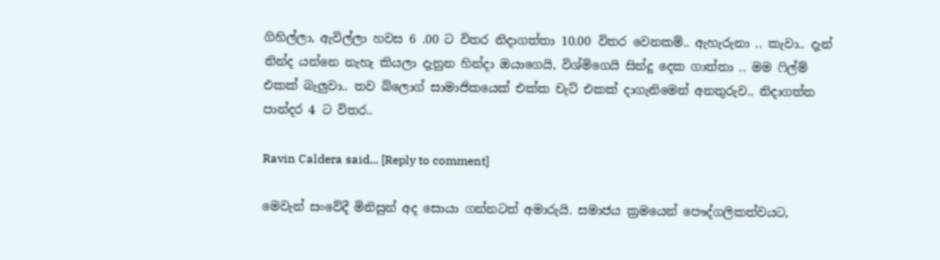ගිහිල්ලා, ඇවිල්ලා හවස 6 .00 ට විතර නිදාගත්තා 10.00 විතර වෙනකම්.. ඇහැරුනා .. කැවා.. දැන් නින්ද යන්නෙ නැහැ කියලා දැනුන හින්දා ඔයාගෙයි, විශ්මිගෙයි සින්දු දෙක ගාත්තා .. මම ෆිල්ම් එකක් බැලුවා.. තව බ්ලොග් සාමාජිකයෙක් එක්ක චැට් එකක් දාගැනිමෙන් අනතුරුව.. නිදාගත්ත පාන්දර 4 ට විතර..

Ravin Caldera said... [Reply to comment]

මෙවැන් සංවේදී මිනිසුන් අද සොයා ගන්නටත් අමාරුයි. සමාජය ක්‍රමයෙන් පෞද්ගලිකත්වයට,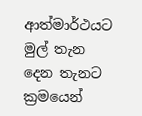ආත්මාර්ථයට මුල් තැන දෙන තැනට ක්‍රමයෙන්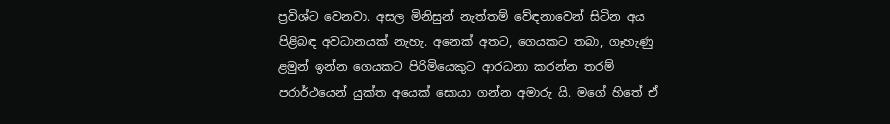ප්‍රවිශ්ට වෙනවා. අසල මිනිසුන් නැත්තම් වේඳනාවෙන් සිටින අය පිළිබඳ අවධානයක් නැහැ. අනෙක් අතට, ගෙයකට තබා, ගෑහැණු ළමුන් ඉන්න ගෙයකට පිරිමියෙකුට ආරධනා කරන්න තරම් පරාර්ථයෙන් යුක්ත අයෙක් සොයා ගන්න අමාරු යි. මගේ හිතේ ඒ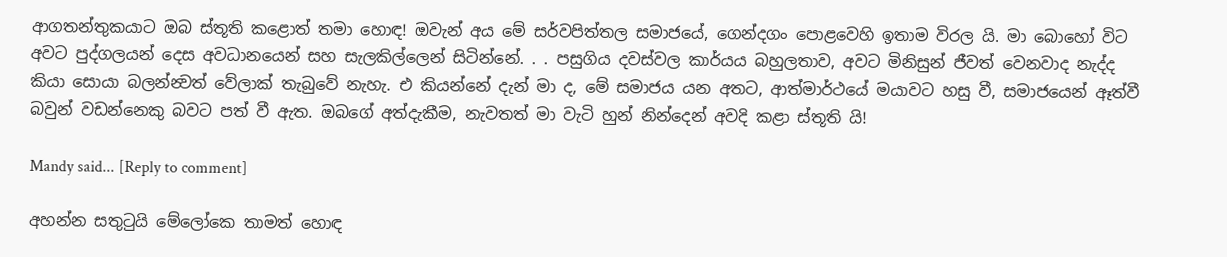ආගතන්තුකයාට ඔබ ස්තූති කළොත් තමා හොඳ! ඔවැන් අය මේ සර්වපිත්තල සමාජයේ, ගෙන්දගං පොළවෙහි ඉතාම විරල යි. මා බොහෝ විට අවට පුද්ගලයන් දෙස අවධානයෙන් සහ සැලකිල්ලෙන් සිටින්නේ. . . පසුගිය දවස්වල කාර්යය බහුලතාව, අවට මිනිසුන් ජීවත් වෙනවාද නැද්ද කියා සොයා බලන්න්‍වත් වේලාක් තැබුවේ නැහැ. එ කියන්නේ දැන් මා ද, මේ සමාජය යන අතට, ආත්මාර්ථයේ මයාවට හසු වී, සමාජයෙන් ඈත්වී බවුන් වඩන්නෙකු බවට පත් වී ඇත. ඔබගේ අත්දැකීම, නැවතත් මා වැටි හුන් නින්දෙන් අවදි කළා ස්තූති යි!

Mandy said... [Reply to comment]

අහන්න සතුටුයි මේලෝකෙ තාමත් හොඳ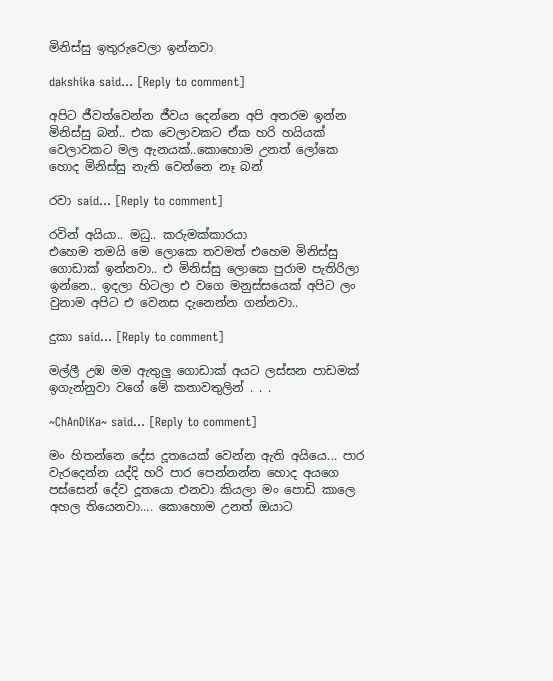මිනිස්සු ඉතුරුවෙලා ඉන්නවා

dakshika said... [Reply to comment]

අපිට ජීවත්වෙන්න ජීවය දෙන්නෙ අපි අතරම ඉන්න මිනිස්සු බන්.. එක වෙලාවකට ඒක හරි හයියක් වෙලාවකට මල ඇනයක්..කොහොම උනත් ලෝකෙ හොද මිනිස්සු නැති වෙන්නෙ නෑ බන්

රවා said... [Reply to comment]

රවින් අයියා.. මධු.. කරුමක්කාරයා
එහෙම තමයි මෙ ලොකෙ තවමත් එහෙම මිනිස්සු ගොඩාක් ඉන්නවා.. එ මිනිස්සු ලොකෙ පුරාම පැතිරිලා ඉන්නෙ.. ඉදලා හිටලා එ වගෙ මනුස්සයෙක් අපිට ලං වුනාම අපිට එ වෙනස දැනෙන්න ගන්නවා..

දුකා said... [Reply to comment]

මල්ලී උඹ මම ඇතුලු ගොඩාක් අයට ලස්සන පාඩමක් ඉගැන්නුවා වගේ මේ කතාවතුලින් . . .

~ChAnDiKa~ said... [Reply to comment]

මං හිතන්නෙ දේස දූතයෙක් වෙන්න ඇති අයියෙ... පාර වැරදෙන්න යද්දි හරි පාර පෙන්නන්න හොද අයගෙ පස්සෙන් දේව දූතයො එනවා කියලා මං පොඩි කාලෙ අහල තියෙනවා.... කොහොම උනත් ඔයාට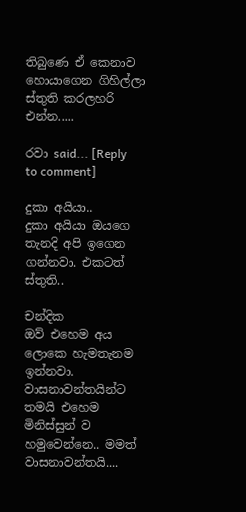තිබුණෙ ඒ කෙනාව හොයාගෙන ගිහිල්ලා ස්තුති කරලහරි එන්න.....

රවා said... [Reply to comment]

දුකා අයියා..
දුකා අයියා ඔයගෙ තැනදි අපි ඉගෙන ගන්නවා. එකටත් ස්තුති..

චන්දික
ඔව් එහෙම අය ලොකෙ හැමතැනම ඉන්නවා. වාසනාවන්තයින්ට තමයි එහෙම මිනිස්සුන් ව හමුවෙන්නෙ.. මමත් වාසනාවන්තයි....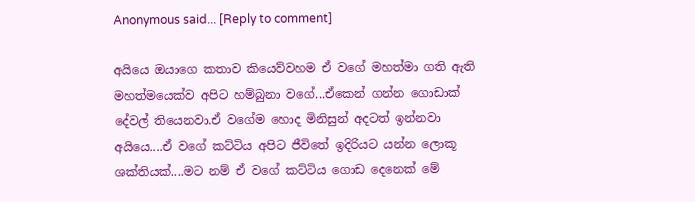Anonymous said... [Reply to comment]

අයියෙ ඔයාගෙ කතාව කියෙව්වහම ඒ වගේ මහත්මා ගති ඇති මහත්මයෙක්ව අපිට හම්බුනා වගේ...ඒකෙන් ගන්න ගොඩාක් දේවල් තියෙනවා.ඒ වගේම හොද මිනිසුන් අදටත් ඉන්නවා අයියෙ....ඒ වගේ කට්ටිය අපිට ජීවිතේ ඉදිරියට යන්න ලොකූ ශක්තියක්....මට නම් ඒ වගේ කට්ටිය ගොඩ දෙනෙක් මේ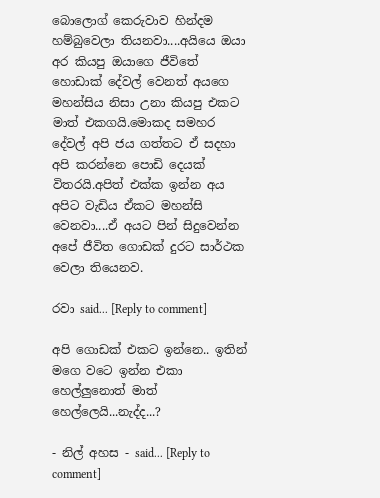බොලොග් කෙරුවාව හින්දම හම්බුවෙලා තියනවා....අයියෙ ඔයා අර කියපු ඔයාගෙ ජීවිතේ හොඩාක් දේවල් වෙනත් අයගෙ මහන්සිය නිසා උනා කියපු එකට මාත් එකගයි.මොකද සමහර දේවල් අපි ජය ගත්තට ඒ සදහා අපි කරන්නෙ පොඩි දෙයක් විතරයි.අපිත් එක්ක ඉන්න අය අපිට වැඩිය ඒකට මහන්සි වෙනවා....ඒ අයට පින් සිදුවෙන්න අපේ ජීවිත ගොඩක් දුරට සාර්ථක වෙලා තියෙනව.

රවා said... [Reply to comment]

අපි ගොඩක් එකට ඉන්නෙ.. ඉතින් මගෙ වටෙ ඉන්න එකා හෙල්ලුනොත් මාත් හෙල්ලෙයි...නැද්ද...?

- නිල් අහස - said... [Reply to comment]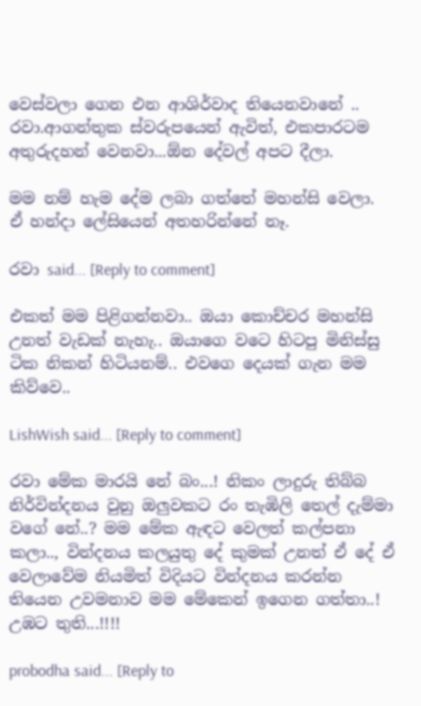වෙස්වලා ගෙන එන ආශිර්වාද තියෙනවානේ .. රවා.ආගන්තුක ස්වරුපයෙන් ඇවිත්, එකපාරටම අතුරුදහන් වෙනවා...ඕන දේවල් අපට දීලා.

මම නම් හැම දේම ලබා ගත්තේ මහන්සි වෙලා.
ඒ හන්දා ලේසියෙන් අතහරින්නේ නෑ.

රවා said... [Reply to comment]

එකත් මම පිළිගන්නවා.. ඔයා කොච්චර මහන්සි උනත් වැඩක් නැහැ.. ඔයාගෙ වටෙ හිටපු මිනිස්සු ටික නිකන් හිටියනම්.. එවගෙ දෙයක් ගැන මම කිව්වෙ..

LishWish said... [Reply to comment]

රවා මේක මාරයි නේ බං...! නිකං ලාදුරු තිබ්බ නිර්වින්දනය වුනු ඔලුවකට රං තැඹිලි තෙල් දැම්මා වගේ නේ..? මම මේක ඇඳට වෙලත් කල්පනා කලා.., වින්දනය කලයුතු දේ කුමක් උනත් ඒ දේ ඒ වෙලාවේම නියමිත් විදියට වින්දනය කරන්න තියෙන උවමනාව මම මේකෙන් ඉගෙන ගත්තා..!
උඹට තුති...!!!!

probodha said... [Reply to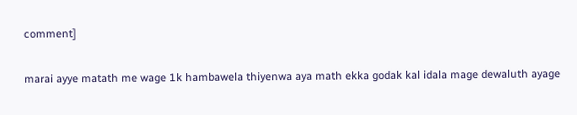comment]

marai ayye matath me wage 1k hambawela thiyenwa aya math ekka godak kal idala mage dewaluth ayage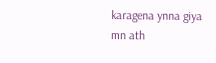karagena ynna giya mn ath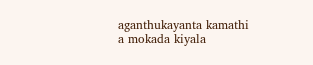aganthukayanta kamathi a mokada kiyala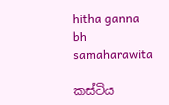hitha ganna bh samaharawita

කස්ටිය